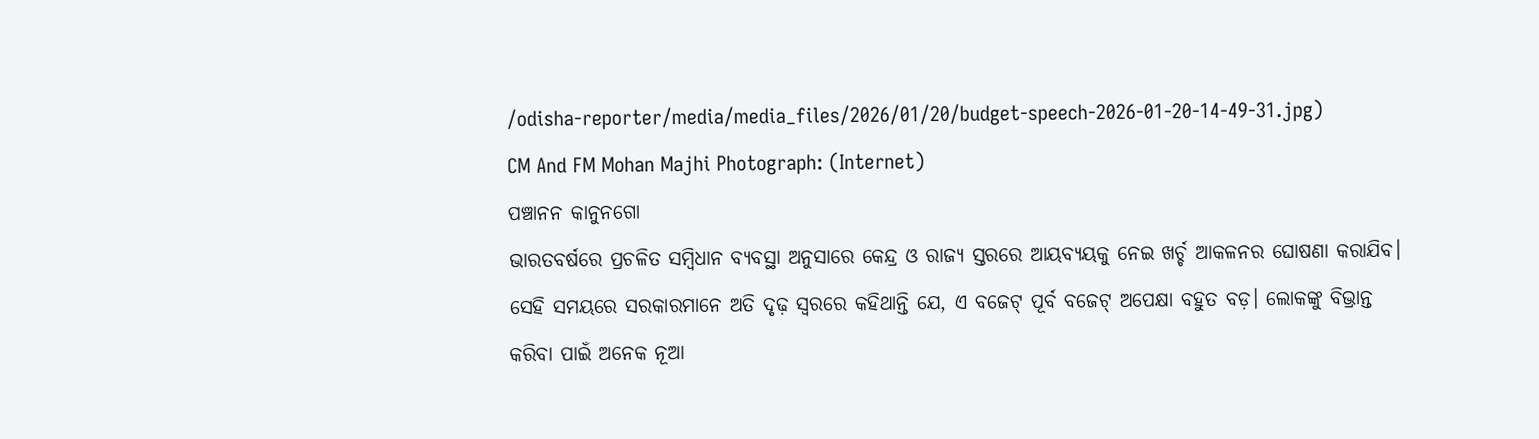/odisha-reporter/media/media_files/2026/01/20/budget-speech-2026-01-20-14-49-31.jpg)
CM And FM Mohan Majhi Photograph: (Internet)
ପଞ୍ଚାନନ କାନୁନଗୋ
ଭାରତବର୍ଷରେ ପ୍ରଚଳିତ ସମ୍ବିଧାନ ବ୍ୟବସ୍ଥା ଅନୁସାରେ କେନ୍ଦ୍ର ଓ ରାଜ୍ୟ ସ୍ତରରେ ଆୟବ୍ୟୟକୁ ନେଇ ଖର୍ଚ୍ଚ ଆକଳନର ଘୋଷଣା କରାଯିବ। ସେହି ସମୟରେ ସରକାରମାନେ ଅତି ଦୃଢ଼ ସ୍ୱରରେ କହିଥାନ୍ତି ଯେ, ଏ ବଜେଟ୍ ପୂର୍ବ ବଜେଟ୍ ଅପେକ୍ଷା ବହୁତ ବଡ଼। ଲୋକଙ୍କୁ ବିଭ୍ରାନ୍ତ କରିବା ପାଇଁ ଅନେକ ନୂଆ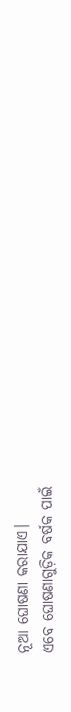ନୂଆ ଘୋଷଣା କରାଯାଏ।
ଏବେ ଘୋଷଣାଗୁଡ଼ିକ ବର୍ଷକ ପାଇଁ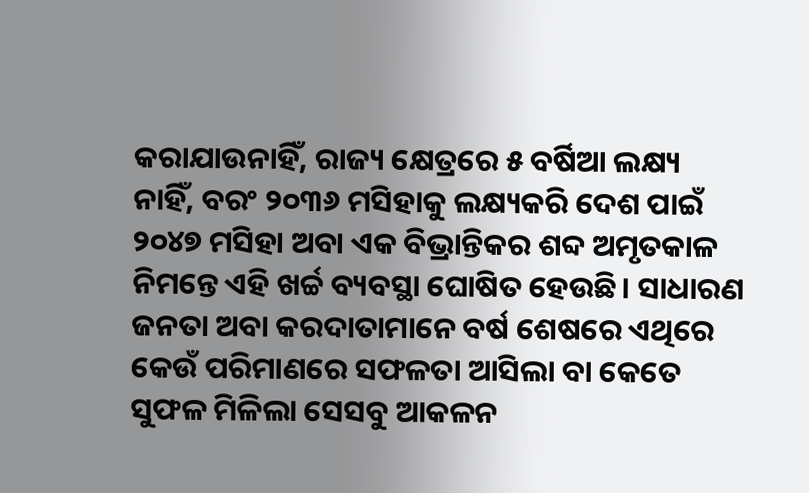କରାଯାଉନାହିଁ, ରାଜ୍ୟ କ୍ଷେତ୍ରରେ ୫ ବର୍ଷିଆ ଲକ୍ଷ୍ୟ ନାହିଁ, ବରଂ ୨୦୩୬ ମସିହାକୁ ଲକ୍ଷ୍ୟକରି ଦେଶ ପାଇଁ ୨୦୪୭ ମସିହା ଅବା ଏକ ବିଭ୍ରାନ୍ତିକର ଶବ୍ଦ ଅମୃତକାଳ ନିମନ୍ତେ ଏହି ଖର୍ଚ୍ଚ ବ୍ୟବସ୍ଥା ଘୋଷିତ ହେଉଛି। ସାଧାରଣ ଜନତା ଅବା କରଦାତାମାନେ ବର୍ଷ ଶେଷରେ ଏଥିରେ କେଉଁ ପରିମାଣରେ ସଫଳତା ଆସିଲା ବା କେତେ ସୁଫଳ ମିଳିଲା ସେସବୁ ଆକଳନ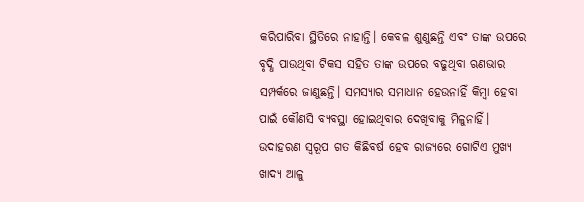କରିପାରିବା ସ୍ଥିତିରେ ନାହାନ୍ତି। କେବଳ ଶୁଣୁଛନ୍ତି ଏବଂ ତାଙ୍କ ଉପରେ ବୃଦ୍ଧି ପାଉଥିବା ଟିକସ ସହିତ ତାଙ୍କ ଉପରେ ବଢୁଥିବା ଋଣଭାର ସମ୍ପର୍କରେ ଜାଣୁଛନ୍ତି। ସମସ୍ୟାର ସମାଧାନ ହେଉନାହିଁ କିମ୍ବା ହେବା ପାଇଁ କୌଣସି ବ୍ୟବସ୍ଥା ହୋଇଥିବାର ଦେଖିବାକୁ ମିଳୁନାହିଁ।
ଉଦାହରଣ ସ୍ୱରୂପ ଗତ କିଛିବର୍ଷ ହେବ ରାଜ୍ୟରେ ଗୋଟିଏ ମୁଖ୍ୟ ଖାଦ୍ୟ ଆଳୁ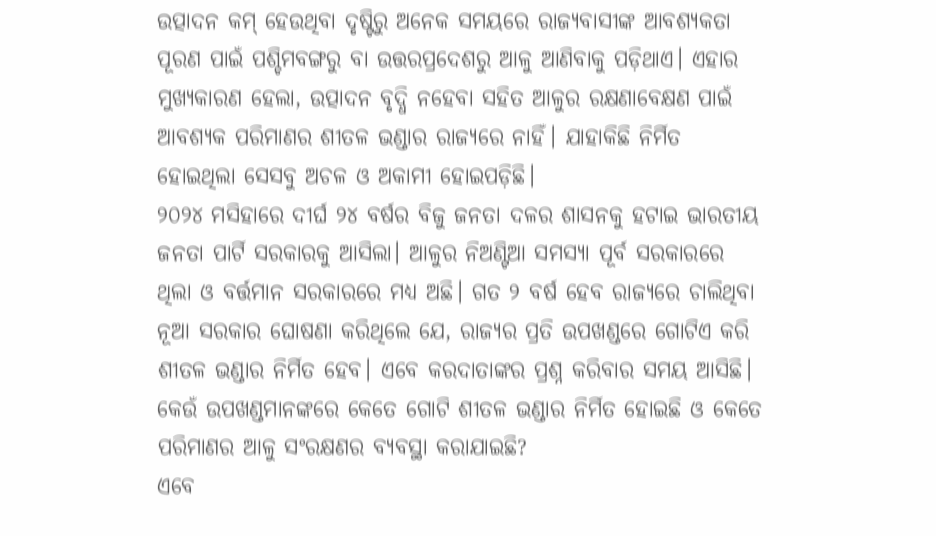ଉତ୍ପାଦନ କମ୍ ହେଉଥିବା ଦୃଷ୍ଟିରୁ ଅନେକ ସମୟରେ ରାଜ୍ୟବାସୀଙ୍କ ଆବଶ୍ୟକତା ପୂରଣ ପାଇଁ ପଶ୍ଚିମବଙ୍ଗରୁ ବା ଉତ୍ତରପ୍ରଦେଶରୁ ଆଳୁ ଆଣିବାକୁ ପଡ଼ିଥାଏ। ଏହାର ମୁଖ୍ୟକାରଣ ହେଲା, ଉତ୍ପାଦନ ବୃଦ୍ଧି ନହେବା ସହିତ ଆଳୁର ରକ୍ଷଣାବେକ୍ଷଣ ପାଇଁ ଆବଶ୍ୟକ ପରିମାଣର ଶୀତଳ ଭଣ୍ଡାର ରାଜ୍ୟରେ ନାହିଁ। ଯାହାକିଛି ନିର୍ମିତ ହୋଇଥିଲା ସେସବୁ ଅଚଳ ଓ ଅକାମୀ ହୋଇପଡ଼ିଛି।
୨୦୨୪ ମସିହାରେ ଦୀର୍ଘ ୨୪ ବର୍ଷର ବିଜୁ ଜନତା ଦଳର ଶାସନକୁ ହଟାଇ ଭାରତୀୟ ଜନତା ପାର୍ଟି ସରକାରକୁ ଆସିଲା। ଆଳୁର ନିଅଣ୍ଟିଆ ସମସ୍ୟା ପୂର୍ବ ସରକାରରେ ଥିଲା ଓ ବର୍ତ୍ତମାନ ସରକାରରେ ମଧ୍ୟ ଅଛି। ଗତ ୨ ବର୍ଷ ହେବ ରାଜ୍ୟରେ ଚାଲିଥିବା ନୂଆ ସରକାର ଘୋଷଣା କରିଥିଲେ ଯେ, ରାଜ୍ୟର ପ୍ରତି ଉପଖଣ୍ଡରେ ଗୋଟିଏ କରି ଶୀତଳ ଭଣ୍ଡାର ନିର୍ମିତ ହେବ। ଏବେ କରଦାତାଙ୍କର ପ୍ରଶ୍ନ କରିବାର ସମୟ ଆସିଛି। କେଉଁ ଉପଖଣ୍ଡମାନଙ୍କରେ କେତେ ଗୋଟି ଶୀତଳ ଭଣ୍ଡାର ନିର୍ମିତ ହୋଇଛି ଓ କେତେ ପରିମାଣର ଆଳୁ ସଂରକ୍ଷଣର ବ୍ୟବସ୍ଥା କରାଯାଇଛି?
ଏବେ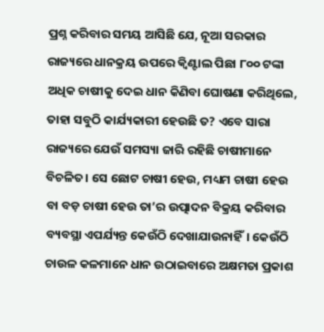ପ୍ରଶ୍ନ କରିବାର ସମୟ ଆସିଛି ଯେ, ନୂଆ ସରକାର ରାଜ୍ୟରେ ଧାନକ୍ରୟ ଉପରେ କ୍ୱିଣ୍ଟାଲ ପିଛା ୮୦୦ ଟଙ୍କା ଅଧିକ ଚାଷୀକୁ ଦେଇ ଧାନ କିଣିବା ଘୋଷଣା କରିଥିଲେ, ତାହା ସବୁଠି କାର୍ଯ୍ୟକାରୀ ହେଉଛି ତ? ଏବେ ସାରା ରାଜ୍ୟରେ ଯେଉଁ ସମସ୍ୟା ଜାରି ରହିଛି ଚାଷୀମାନେ ବିଚଳିତ। ସେ ଛୋଟ ଚାଷୀ ହେଉ, ମଧ୍ୟମ ଚାଷୀ ହେଉ ବା ବଡ଼ ଚାଷୀ ହେଉ ତା’ର ଉତ୍ପାଦନ ବିକ୍ରୟ କରିବାର ବ୍ୟବସ୍ଥା ଏପର୍ଯ୍ୟନ୍ତ କେଉଁଠି ଦେଖାଯାଉନାହିଁ। କେଉଁଠି ଚାଉଳ କଳମାନେ ଧାନ ଉଠାଇବାରେ ଅକ୍ଷମତା ପ୍ରକାଶ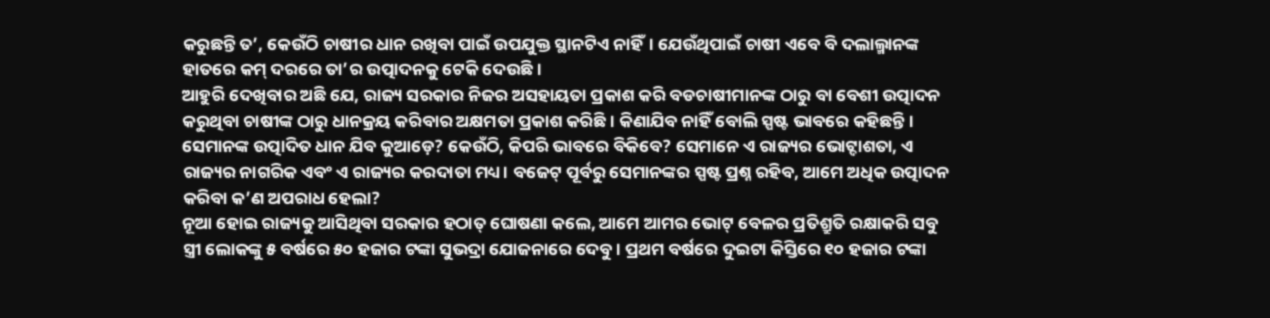କରୁଛନ୍ତି ତ’, କେଉଁଠି ଚାଷୀର ଧାନ ରଖିବା ପାଇଁ ଉପଯୁକ୍ତ ସ୍ଥାନଟିଏ ନାହିଁ। ଯେଉଁଥିପାଇଁ ଚାଷୀ ଏବେ ବି ଦଲାଲ୍ମାନଙ୍କ ହାତରେ କମ୍ ଦରରେ ତା’ର ଉତ୍ପାଦନକୁ ଟେକି ଦେଉଛି।
ଆହୁରି ଦେଖିବାର ଅଛି ଯେ, ରାଜ୍ୟ ସରକାର ନିଜର ଅସହାୟତା ପ୍ରକାଶ କରି ବଡଚାଷୀମାନଙ୍କ ଠାରୁ ବା ବେଶୀ ଉତ୍ପାଦନ କରୁଥିବା ଚାଷୀଙ୍କ ଠାରୁ ଧାନକ୍ରୟ କରିବାର ଅକ୍ଷମତା ପ୍ରକାଶ କରିଛି। କିଣାଯିବ ନାହିଁ ବୋଲି ସ୍ପଷ୍ଟ ଭାବରେ କହିଛନ୍ତି। ସେମାନଙ୍କ ଉତ୍ପାଦିତ ଧାନ ଯିବ କୁଆଡ଼େ? କେଉଁଠି, କିପରି ଭାବରେ ବିକିବେ? ସେମାନେ ଏ ରାଜ୍ୟର ଭୋଟ୍ଦାଶତା, ଏ ରାଜ୍ୟର ନାଗରିକ ଏବଂ ଏ ରାଜ୍ୟର କରଦାତା ମଧ୍ୟ। ବଜେଟ୍ ପୂର୍ବରୁ ସେମାନଙ୍କର ସ୍ପଷ୍ଟ ପ୍ରଶ୍ନ ରହିବ, ଆମେ ଅଧିକ ଉତ୍ପାଦନ କରିବା କ’ଣ ଅପରାଧ ହେଲା?
ନୂଆ ହୋଇ ରାଜ୍ୟକୁ ଆସିଥିବା ସରକାର ହଠାତ୍ ଘୋଷଣା କଲେ, ଆମେ ଆମର ଭୋଟ୍ ବେଳର ପ୍ରତିଶ୍ରୁତି ରକ୍ଷାକରି ସବୁ ସ୍ତ୍ରୀ ଲୋକଙ୍କୁ ୫ ବର୍ଷରେ ୫୦ ହଜାର ଟଙ୍କା ସୁଭଦ୍ରା ଯୋଜନାରେ ଦେବୁ। ପ୍ରଥମ ବର୍ଷରେ ଦୁଇଟା କିସ୍ତିରେ ୧୦ ହଜାର ଟଙ୍କା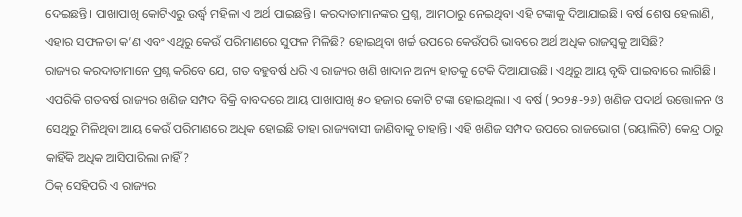ଦେଇଛନ୍ତି। ପାଖାପାଖି କୋଟିଏରୁ ଉର୍ଦ୍ଧ୍ୱ ମହିଳା ଏ ଅର୍ଥ ପାଇଛନ୍ତି। କରଦାତାମାନଙ୍କର ପ୍ରଶ୍ନ, ଆମଠାରୁ ନେଇଥିବା ଏହି ଟଙ୍କାକୁ ଦିଆଯାଇଛି। ବର୍ଷ ଶେଷ ହେଲାଣି, ଏହାର ସଫଳତା କ’ଣ ଏବଂ ଏଥିରୁ କେଉଁ ପରିମାଣରେ ସୁଫଳ ମିଳିଛି? ହୋଇଥିବା ଖର୍ଚ୍ଚ ଉପରେ କେଉଁପରି ଭାବରେ ଅର୍ଥ ଅଧିକ ରାଜସ୍ୱକୁ ଆସିଛି?
ରାଜ୍ୟର କରଦାତାମାନେ ପ୍ରଶ୍ନ କରିବେ ଯେ, ଗତ ବହୁବର୍ଷ ଧରି ଏ ରାଜ୍ୟର ଖଣି ଖାଦାନ ଅନ୍ୟ ହାତକୁ ଟେକି ଦିଆଯାଉଛି। ଏଥିରୁ ଆୟ ବୃଦ୍ଧି ପାଇବାରେ ଲାଗିଛି। ଏପରିକି ଗତବର୍ଷ ରାଜ୍ୟର ଖଣିଜ ସମ୍ପଦ ବିକ୍ରି ବାବଦରେ ଆୟ ପାଖାପାଖି ୫୦ ହଜାର କୋଟି ଟଙ୍କା ହୋଇଥିଲା। ଏ ବର୍ଷ (୨୦୨୫-୨୬) ଖଣିଜ ପଦାର୍ଥ ଉତ୍ତୋଳନ ଓ ସେଥିରୁ ମିଳିଥିବା ଆୟ କେଉଁ ପରିମାଣରେ ଅଧିକ ହୋଇଛି ତାହା ରାଜ୍ୟବାସୀ ଜାଣିବାକୁ ଚାହାନ୍ତି। ଏହି ଖଣିଜ ସମ୍ପଦ ଉପରେ ରାଜଭୋଗ (ରୟାଲିଟି) କେନ୍ଦ୍ର ଠାରୁ କାହିଁକି ଅଧିକ ଆସିପାରିଲା ନାହିଁ?
ଠିକ୍ ସେହିପରି ଏ ରାଜ୍ୟର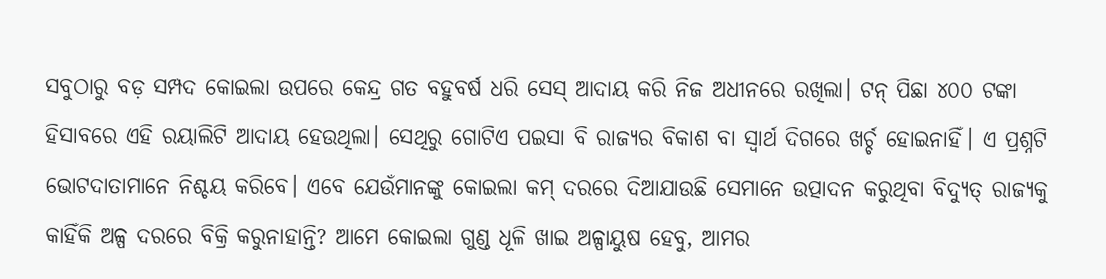ସବୁଠାରୁ ବଡ଼ ସମ୍ପଦ କୋଇଲା ଉପରେ କେନ୍ଦ୍ର ଗତ ବହୁବର୍ଷ ଧରି ସେସ୍ ଆଦାୟ କରି ନିଜ ଅଧୀନରେ ରଖିଲା। ଟନ୍ ପିଛା ୪୦୦ ଟଙ୍କା ହିସାବରେ ଏହି ରୟାଲିଟି ଆଦାୟ ହେଉଥିଲା। ସେଥିରୁ ଗୋଟିଏ ପଇସା ବି ରାଜ୍ୟର ବିକାଶ ବା ସ୍ୱାର୍ଥ ଦିଗରେ ଖର୍ଚ୍ଚ ହୋଇନାହିଁ। ଏ ପ୍ରଶ୍ନଟି ଭୋଟଦାତାମାନେ ନିଶ୍ଚୟ କରିବେ। ଏବେ ଯେଉଁମାନଙ୍କୁ କୋଇଲା କମ୍ ଦରରେ ଦିଆଯାଉଛି ସେମାନେ ଉତ୍ପାଦନ କରୁଥିବା ବିଦ୍ୟୁତ୍ ରାଜ୍ୟକୁ କାହିଁକି ଅଳ୍ପ ଦରରେ ବିକ୍ରି କରୁନାହାନ୍ତି? ଆମେ କୋଇଲା ଗୁଣ୍ଡ ଧୂଳି ଖାଇ ଅଳ୍ପାୟୁଷ ହେବୁ, ଆମର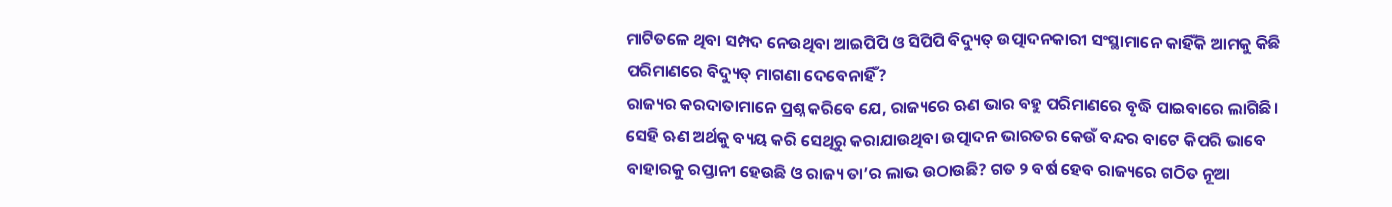ମାଟିତଳେ ଥିବା ସମ୍ପଦ ନେଉଥିବା ଆଇପିପି ଓ ସିପିପି ବିଦ୍ୟୁତ୍ ଉତ୍ପାଦନକାରୀ ସଂସ୍ଥାମାନେ କାହିଁକି ଆମକୁ କିଛି ପରିମାଣରେ ବିଦ୍ୟୁତ୍ ମାଗଣା ଦେବେନାହିଁ?
ରାଜ୍ୟର କରଦାତାମାନେ ପ୍ରଶ୍ନ କରିବେ ଯେ, ରାଜ୍ୟରେ ଋଣ ଭାର ବହୁ ପରିମାଣରେ ବୃଦ୍ଧି ପାଇବାରେ ଲାଗିଛି। ସେହି ଋଣ ଅର୍ଥକୁ ବ୍ୟୟ କରି ସେଥିରୁ କରାଯାଉଥିବା ଉତ୍ପାଦନ ଭାରତର କେଉଁ ବନ୍ଦର ବାଟେ କିପରି ଭାବେ ବାହାରକୁ ରପ୍ତାନୀ ହେଉଛି ଓ ରାଜ୍ୟ ତା’ର ଲାଭ ଉଠାଉଛି? ଗତ ୨ ବର୍ଷ ହେବ ରାଜ୍ୟରେ ଗଠିତ ନୂଆ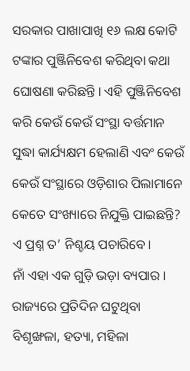ସରକାର ପାଖାପାଖି ୧୬ ଲକ୍ଷ କୋଟି ଟଙ୍କାର ପୁଞ୍ଜିନିବେଶ କରିଥିବା କଥା ଘୋଷଣା କରିଛନ୍ତି। ଏହି ପୁଞ୍ଜିନିବେଶ କରି କେଉଁ କେଉଁ ସଂସ୍ଥା ବର୍ତ୍ତମାନ ସୁଦ୍ଧା କାର୍ଯ୍ୟକ୍ଷମ ହେଲାଣି ଏବଂ କେଉଁ କେଉଁ ସଂସ୍ଥାରେ ଓଡ଼ିଶାର ପିଲାମାନେ କେତେ ସଂଖ୍ୟାରେ ନିଯୁକ୍ତି ପାଇଛନ୍ତି? ଏ ପ୍ରଶ୍ନ ତ’ ନିଶ୍ଚୟ ପଚାରିବେ।
ନାଁ ଏହା ଏକ ଗୁଡ଼ି ଭଡ଼ା ବ୍ୟପାର। ରାଜ୍ୟରେ ପ୍ରତିଦିନ ଘଟୁଥିବା ବିଶୃଙ୍ଖଳା, ହତ୍ୟା, ମହିଳା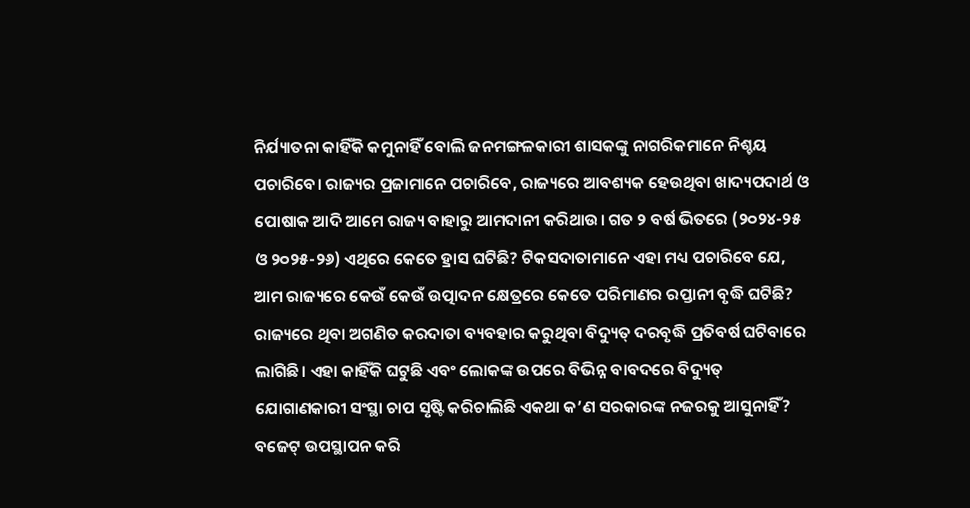ନିର୍ଯ୍ୟାତନା କାହିଁକି କମୁନାହିଁ ବୋଲି ଜନମଙ୍ଗଳକାରୀ ଶାସକଙ୍କୁ ନାଗରିକମାନେ ନିଶ୍ଚୟ ପଚାରିବେ। ରାଜ୍ୟର ପ୍ରଜାମାନେ ପଚାରିବେ, ରାଜ୍ୟରେ ଆବଶ୍ୟକ ହେଉଥିବା ଖାଦ୍ୟପଦାର୍ଥ ଓ ପୋଷାକ ଆଦି ଆମେ ରାଜ୍ୟ ବାହାରୁ ଆମଦାନୀ କରିଥାଉ। ଗତ ୨ ବର୍ଷ ଭିତରେ (୨୦୨୪-୨୫ ଓ ୨୦୨୫-୨୬) ଏଥିରେ କେତେ ହ୍ରାସ ଘଟିଛି? ଟିକସଦାତାମାନେ ଏହା ମଧ୍ୟ ପଚାରିବେ ଯେ, ଆମ ରାଜ୍ୟରେ କେଉଁ କେଉଁ ଉତ୍ପାଦନ କ୍ଷେତ୍ରରେ କେତେ ପରିମାଣର ରପ୍ତାନୀ ବୃଦ୍ଧି ଘଟିଛି?
ରାଜ୍ୟରେ ଥିବା ଅଗଣିତ କରଦାତା ବ୍ୟବହାର କରୁଥିବା ବିଦ୍ୟୁତ୍ ଦରବୃଦ୍ଧି ପ୍ରତିବର୍ଷ ଘଟିବାରେ ଲାଗିଛି। ଏହା କାହିଁକି ଘଟୁଛି ଏବଂ ଲୋକଙ୍କ ଉପରେ ବିଭିନ୍ନ ବାବଦରେ ବିଦ୍ୟୁତ୍ ଯୋଗାଣକାରୀ ସଂସ୍ଥା ଚାପ ସୃଷ୍ଟି କରିଚାଲିଛି ଏକଥା କ’ଣ ସରକାରଙ୍କ ନଜରକୁ ଆସୁନାହିଁ? ବଜେଟ୍ ଉପସ୍ଥାପନ କରି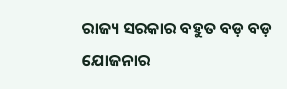ରାଜ୍ୟ ସରକାର ବହୁତ ବଡ଼ ବଡ଼ ଯୋଜନାର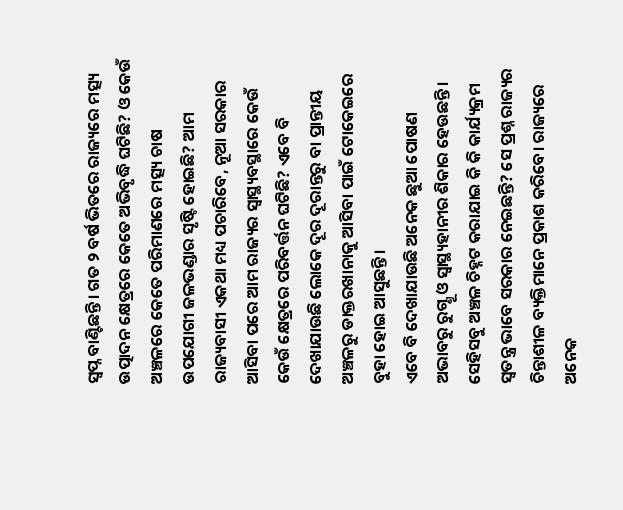ସ୍ୱପ୍ନ ବାଣ୍ଟିଛନ୍ତି। ଗତ ୨ ବର୍ଷ ଭିତରେ ରାଜ୍ୟରେ ମତ୍ସ୍ୟ ଉତ୍ପାଦନ କ୍ଷେତ୍ରରେ କେତେ ଅଭିବୃଦ୍ଧି ଘଟିଛି? ଓ କେଉଁ ଅଞ୍ଚଳରେ କେତେ ପରିମାଣରେ ମତ୍ସ୍ୟ ଚାଷ ଉପଯୋଗୀ ଜଳଭଣ୍ଡାର ସୃଷ୍ଟି ହୋଇଛି? ଆମ ରାଜ୍ୟବାସୀ ଏକଥା ମଧ୍ୟ ପଚାରିବେ, ନୂଆ ସରକାର ଆସିବା ପରେ ଆମ ରାଜ୍ୟର ସ୍ୱାସ୍ଥ୍ୟବସ୍ଥାରେ କେଉଁ କେଉଁ କ୍ଷେତ୍ରରେ ପରିବର୍ତ୍ତନ ଘଟିଛି? ଏବେ ବି ଦେଖାଯାଉଛି ଲୋକେ ଦୂର ଦୂରାନ୍ତରୁ ବା ପ୍ରାନ୍ତୀୟ ଅଞ୍ଚଳରୁ ଡାକ୍ତରଖାନାକୁ ଆସିବା ପାଇଁ ଟୋକେଇରେ ବୁହା ହୋଇ ଆସୁଛନ୍ତି।
ଏବେ ବି ଦେଖାଯାଉଛି ଅନେକ ଛୁଆ ପୋଷଣ ଅଭାବରୁ ରୁଗ୍ଣୂ ଓ ସ୍ୱାସ୍ଥ୍ୟହାନୀର ଶିକାର ହେଉଛନ୍ତି। ସେହିସବୁ ଅଞ୍ଚଳ ଚିହ୍ନଟ କରାଯାଇ କି କି କାର୍ଯ୍ୟକ୍ରମ ସ୍ୱତନ୍ତ୍ର ଭାବେ ସରକାର ନେଇଛନ୍ତି? ସେ ପ୍ରଶ୍ନ ରାଜ୍ୟର ଚିନ୍ତାଶୀଳ ବ୍ୟକ୍ତିମାନେ ପ୍ରକାଶ କରିବେ। ରାଜ୍ୟରେ ଅନେକ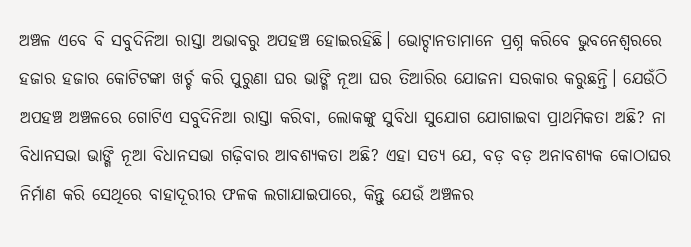ଅଞ୍ଚଳ ଏବେ ବି ସବୁଦିନିଆ ରାସ୍ତା ଅଭାବରୁ ଅପହଞ୍ଚ ହୋଇରହିଛି। ଭୋଟ୍ଦାନତାମାନେ ପ୍ରଶ୍ନ କରିବେ ଭୁବନେଶ୍ୱରରେ ହଜାର ହଜାର କୋଟିଟଙ୍କା ଖର୍ଚ୍ଚ କରି ପୁରୁଣା ଘର ଭାଙ୍ଗି ନୂଆ ଘର ତିଆରିର ଯୋଜନା ସରକାର କରୁଛନ୍ତି। ଯେଉଁଠି ଅପହଞ୍ଚ ଅଞ୍ଚଳରେ ଗୋଟିଏ ସବୁଦିନିଆ ରାସ୍ତା କରିବା, ଲୋକଙ୍କୁ ସୁବିଧା ସୁଯୋଗ ଯୋଗାଇବା ପ୍ରାଥମିକତା ଅଛି? ନା ବିଧାନସଭା ଭାଙ୍ଗି ନୂଆ ବିଧାନସଭା ଗଢ଼ିବାର ଆବଶ୍ୟକତା ଅଛି? ଏହା ସତ୍ୟ ଯେ, ବଡ଼ ବଡ଼ ଅନାବଶ୍ୟକ କୋଠାଘର ନିର୍ମାଣ କରି ସେଥିରେ ବାହାଦୂରୀର ଫଳକ ଲଗାଯାଇପାରେ, କିନ୍ତୁ ଯେଉଁ ଅଞ୍ଚଳର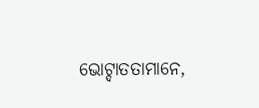ଭୋଟ୍ଦାତତାମାନେ,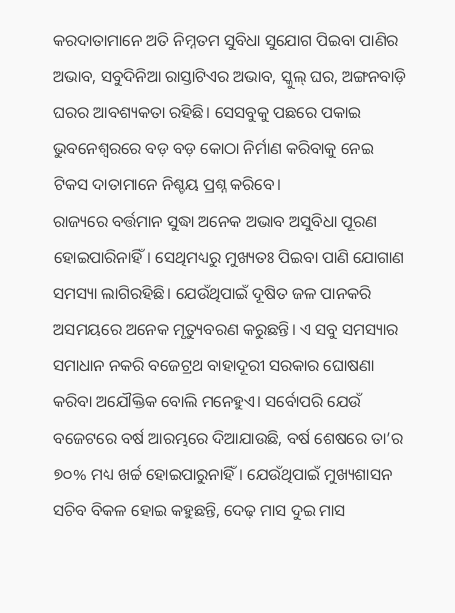କରଦାତାମାନେ ଅତି ନିମ୍ନତମ ସୁବିଧା ସୁଯୋଗ ପିଇବା ପାଣିର ଅଭାବ, ସବୁଦିନିଆ ରାସ୍ତାଟିଏର ଅଭାବ, ସ୍କୁଲ୍ ଘର, ଅଙ୍ଗନବାଡ଼ି ଘରର ଆବଶ୍ୟକତା ରହିଛି। ସେସବୁକୁ ପଛରେ ପକାଇ ଭୁବନେଶ୍ୱରରେ ବଡ଼ ବଡ଼ କୋଠା ନିର୍ମାଣ କରିବାକୁ ନେଇ ଟିକସ ଦାତାମାନେ ନିଶ୍ଚୟ ପ୍ରଶ୍ନ କରିବେ।
ରାଜ୍ୟରେ ବର୍ତ୍ତମାନ ସୁଦ୍ଧା ଅନେକ ଅଭାବ ଅସୁବିଧା ପୂରଣ ହୋଇପାରିନାହିଁ। ସେଥିମଧ୍ୟରୁ ମୁଖ୍ୟତଃ ପିଇବା ପାଣି ଯୋଗାଣ ସମସ୍ୟା ଲାଗିରହିଛି। ଯେଉଁଥିପାଇଁ ଦୂଷିତ ଜଳ ପାନକରି ଅସମୟରେ ଅନେକ ମୃତ୍ୟୁବରଣ କରୁଛନ୍ତି। ଏ ସବୁ ସମସ୍ୟାର ସମାଧାନ ନକରି ବଜେଟ୍ରଥ ବାହାଦୂରୀ ସରକାର ଘୋଷଣା କରିବା ଅଯୌକ୍ତିକ ବୋଲି ମନେହୁଏ। ସର୍ବୋପରି ଯେଉଁ ବଜେଟରେ ବର୍ଷ ଆରମ୍ଭରେ ଦିଆଯାଉଛି, ବର୍ଷ ଶେଷରେ ତା’ର ୭୦% ମଧ୍ୟ ଖର୍ଚ୍ଚ ହୋଇପାରୁନାହିଁ। ଯେଉଁଥିପାଇଁ ମୁଖ୍ୟଶାସନ ସଚିବ ବିକଳ ହୋଇ କହୁଛନ୍ତି, ଦେଢ଼ ମାସ ଦୁଇ ମାସ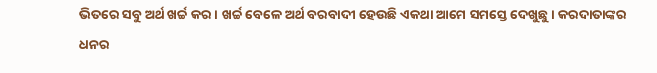ଭିତରେ ସବୁ ଅର୍ଥ ଖର୍ଚ୍ଚ କର। ଖର୍ଚ୍ଚ ବେଳେ ଅର୍ଥ ବରବାଦୀ ହେଉଛି ଏକଥା ଆମେ ସମସ୍ତେ ଦେଖୁଛୁ। କରଦାତାଙ୍କର ଧନର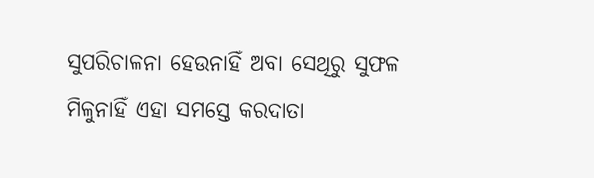ସୁପରିଚାଳନା ହେଉନାହିଁ ଅବା ସେଥିରୁ ସୁଫଳ ମିଳୁନାହିଁ ଏହା ସମସ୍ତେ କରଦାତା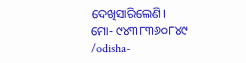ଦେଖିସାରିଲେଣି।
ମୋ- ୯୪୩୮୩୬୦୮୪୯
/odisha-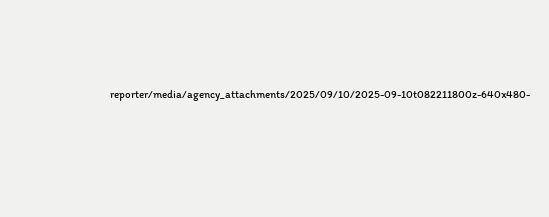reporter/media/agency_attachments/2025/09/10/2025-09-10t082211800z-640x480-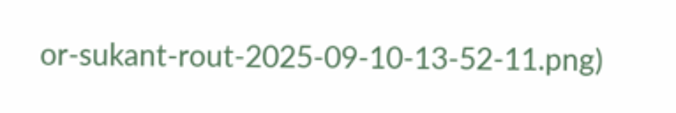or-sukant-rout-2025-09-10-13-52-11.png)